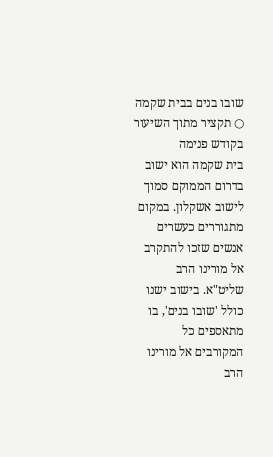שובו בנים בבית שקמה ○ תקציר מתוך השיעור בקודש פנימה
בית שקמה הוא ישוב בדרום הממוקם סמוך לישוב אשקלון. במקום מתגוררים כעשרים אנשים שזכו להתקרב אל מורינו הרב שליט"א. בישוב ישנו כולל 'שובו בנים', בו מתאספים כל המקורבים אל מורינו הרב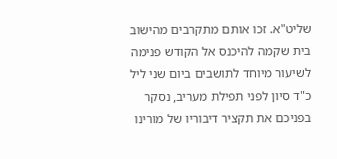שליט"א. זכו אותם מתקרבים מהישוב בית שקמה להיכנס אל הקודש פנימה לשיעור מיוחד לתושבים ביום שני ליל כ"ד סיון לפני תפילת מעריב, נסקר בפניכם את תקציר דיבוריו של מורינו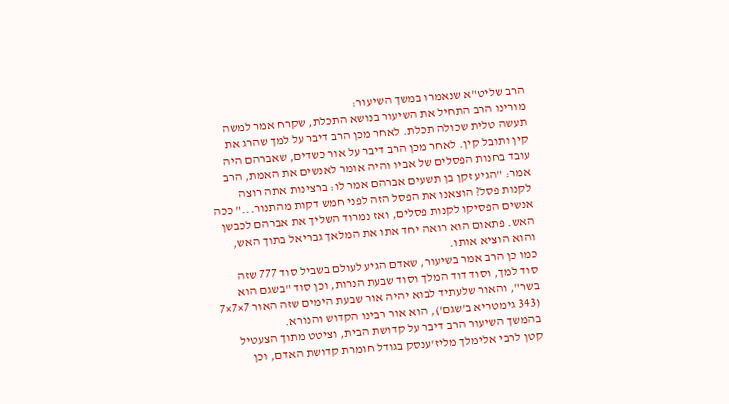הרב שליט"א שנאמרו במשך השיעור:
מורינו הרב התחיל את השיעור בנושא התכלת, שקרח אמר למשה תעשה טלית שכולה תכלת. לאחר מכן הרב דיבר על למך שהרג את קין ותובל קין. לאחר מכן הרב דיבר על אור כשדים, שאברהם היה עובד בחנות הפסלים של אביו והיה אומר לאנשים את האמת, הרב אמר: "הגיע זקן בן תשעים אברהם אמר לו: ברצינות אתה רוצה לקנות פסל? הוצאנו את הפסל הזה לפני חמש דקות מהתנור..." ככה אנשים הפסיקו לקנות פסלים, ואז נמרוד השליך את אברהם לכבשן האש. פתאום הוא רואה יחד אתו את המלאך גבריאל בתוך האש, והוא הוציא אותו.
כמו כן הרב אמר בשיעור, שאדם הגיע לעולם בשביל סוד 777 שזה סוד למך, וסוד דוד המלך וסוד שבעת הנרות, וכן סוד "בשגם הוא בשר", והאור שלעתיד לבוא יהיה אור שבעת הימים שזה האור 7×7×7 (343 גימטריא ב'שגם'), הוא אור רבינו הקדוש והנורא.
בהמשך השיעור הרב דיבר על קדושת הבית, וציטט מתוך הצעטיל קטן לרבי אלימלך מליז'ענסק בגודל חומרת קדושת האדם, וכן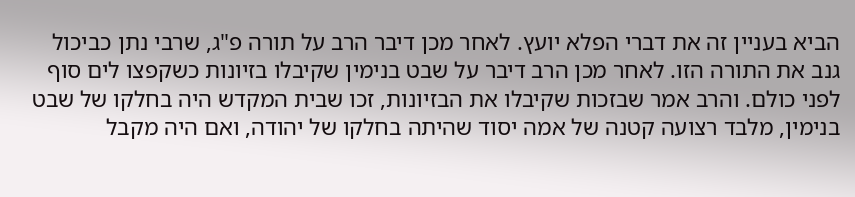הביא בעניין זה את דברי הפלא יועץ. לאחר מכן דיבר הרב על תורה פ"ג, שרבי נתן כביכול גנב את התורה הזו. לאחר מכן הרב דיבר על שבט בנימין שקיבלו בזיונות כשקפצו לים סוף לפני כולם. והרב אמר שבזכות שקיבלו את הבזיונות, זכו שבית המקדש היה בחלקו של שבט בנימין, מלבד רצועה קטנה של אמה יסוד שהיתה בחלקו של יהודה, ואם היה מקבל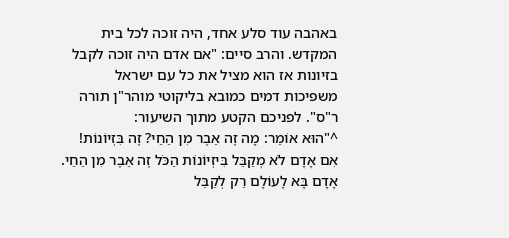באהבה עוד סלע אחד, היה זוכה לכל בית המקדש. והרב סיים: "אם אדם היה זוכה לקבל בזיונות אז הוא מציל את כל עם ישראל משפיכות דמים כמובא בליקוטי מוהר"ן תורה ר"ס". לפניכם הקטע מתוך השיעור:
^"הוּא אוֹמֵר: מָה זֶה אֵבֶר מִן הַחַי? זֶה בִּזְיוֹנוֹת! אִם אָדָם לֹא מְקַבֵּל בִּיזְיוֹנוֹת הַכֹּל זֶה אֵבֶר מִן הַחַי. אָדָם בָּא לָעוֹלָם רַק לְקַבֵּל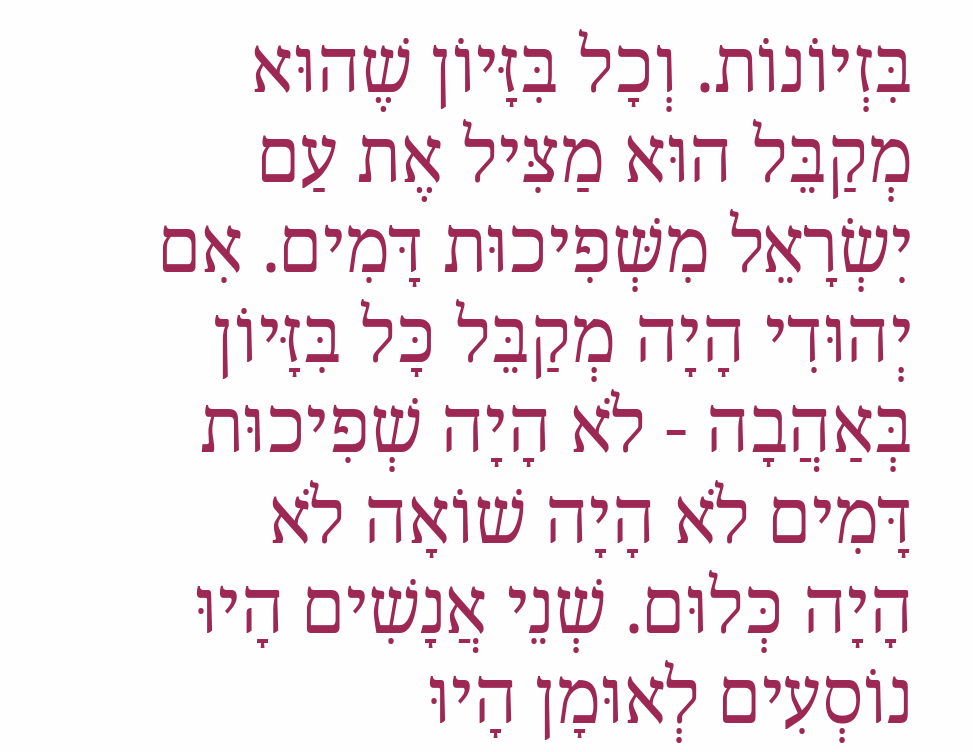בִּזְיוֹנוֹת. וְכָל בִּזָּיוֹן שֶׁהוּא מְקַבֵּל הוּא מַצִּיל אֶת עַם יִשְׂרָאֵל מִשְּׁפִיכוּת דָּמִים. אִם יְהוּדִי הָיָה מְקַבֵּל כָּל בִּזָּיוֹן בְּאַהֲבָה - לֹא הָיָה שְׁפִיכוּת דָּמִים לֹא הָיָה שׁוֹאָה לֹא הָיָה כְּלוּם. שְׁנֵי אֲנָשִׁים הָיוּ נוֹסְעִים לְאוּמָן הָיוּ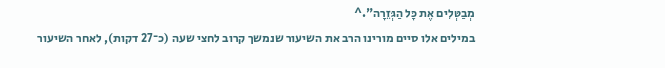מְבַטְּלִים אֶת כָּל הַגְּזֵרָה".^
במילים אלו סיים מורינו הרב את השיעור שנמשך קרוב לחצי שעה (כ־27 דקות), לאחר השיעור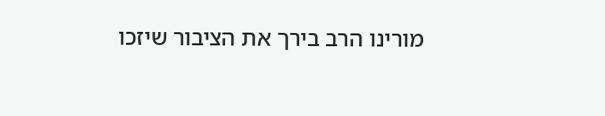מורינו הרב בירך את הציבור שיזכו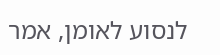לנסוע לאומן, אמר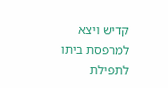קדיש ויצא למרפסת ביתו לתפילת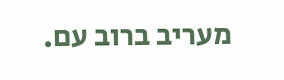מעריב ברוב עם.